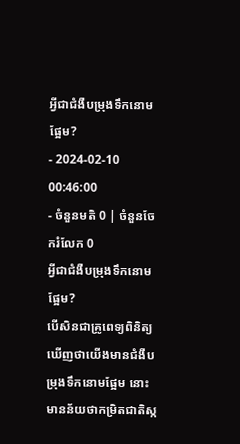អ្វីជាជំងឺបម្រុងទឹកនោមផ្អែម?
- 2024-02-10 00:46:00
- ចំនួនមតិ 0 | ចំនួនចែករំលែក 0
អ្វីជាជំងឺបម្រុងទឹកនោមផ្អែម?
បើសិនជាគ្រូពេទ្យពិនិត្យឃើញថាយើងមានជំងឺបម្រុងទឹកនោមផ្អែម នោះមានន័យថាកម្រិតជាតិស្ក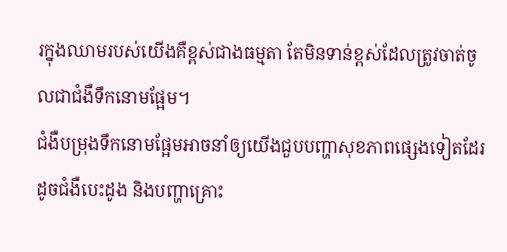រក្នុងឈាមរបស់យើងគឺខ្ពស់ជាងធម្មតា តែមិនទាន់ខ្ពស់ដែលត្រូវចាត់ចូលជាជំងឺទឹកនោមផ្អែម។
ជំងឺបម្រុងទឹកនោមផ្អែមអាចនាំឲ្យយើងជួបបញ្ហាសុខភាពផ្សេងទៀតដែរដូចជំងឺបេះដូង និងបញ្ហាគ្រោះ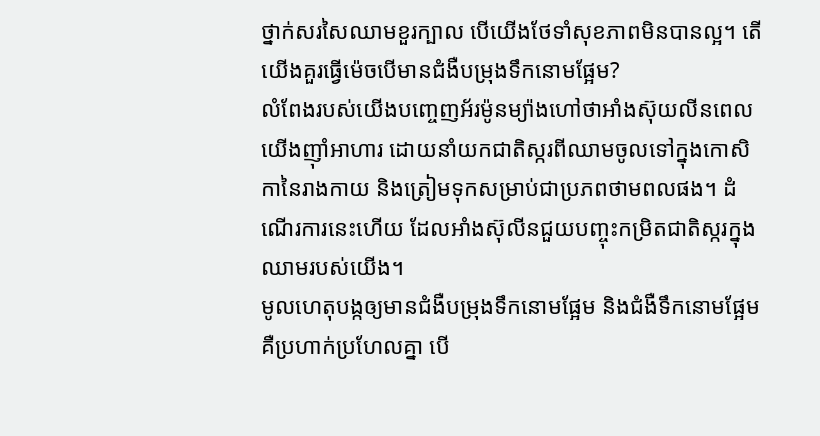ថ្នាក់សរសៃឈាមខួរក្បាល បើយើងថែទាំសុខភាពមិនបានល្អ។ តើយើងគួរធ្វើម៉េចបើមានជំងឺបម្រុងទឹកនោមផ្អែម?
លំពែងរបស់យើងបញ្ចេញអ័រម៉ូនម្យ៉ាងហៅថាអាំងស៊ុយលីនពេលយើងញ៉ាំអាហារ ដោយនាំយកជាតិស្ករពីឈាមចូលទៅក្នុងកោសិកានៃរាងកាយ និងត្រៀមទុកសម្រាប់ជាប្រភពថាមពលផង។ ដំណើរការនេះហើយ ដែលអាំងស៊ុលីនជួយបញ្ចុះកម្រិតជាតិស្ករក្នុងឈាមរបស់យើង។
មូលហេតុបង្កឲ្យមានជំងឺបម្រុងទឹកនោមផ្អែម និងជំងឺទឹកនោមផ្អែម គឺប្រហាក់ប្រហែលគ្នា បើ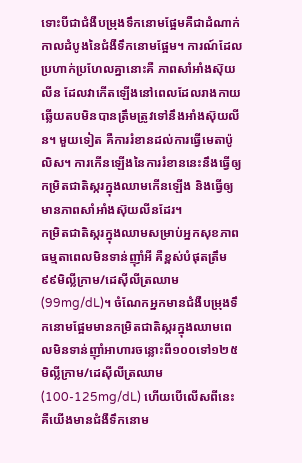ទោះបីជាជំងឺបម្រុងទឹកនោមផ្អែមគឺជាដំណាក់កាលដំបូងនៃជំងឺទឹកនោមផ្អែម។ ការណ៍ដែលប្រហាក់ប្រហែលគ្នានោះគឺ ភាពសាំអាំងស៊ុយលីន ដែលវាកើតឡើងនៅពេលដែលរាងកាយឆ្លើយតបមិនបានត្រឹមត្រូវទៅនឹងអាំងស៊ុយលីន។ មួយទៀត គឺការរំខានដល់ការធ្វើមេតាប៉ូលិស។ ការកើនឡើងនៃការរំខាននេះនឹងធ្វើឲ្យកម្រិតជាតិស្ករក្នុងឈាមកើនឡើង និងធ្វើឲ្យមានភាពសាំអាំងស៊ុយលីនដែរ។
កម្រិតជាតិស្ករក្នុងឈាមសម្រាប់អ្នកសុខភាពធម្មតាពេលមិនទាន់ញ៉ាំអី គឺខ្ពស់បំផុតត្រឹម៩៩មិល្លីក្រាម/ដេស៊ីលីត្រឈាម (99mg/dL)។ ចំណែកអ្នកមានជំងឺបម្រុងទឹកនោមផ្អែមមានកម្រិតជាតិស្ករក្នុងឈាមពេលមិនទាន់ញ៉ាំអាហារចន្លោះពី១០០ទៅ១២៥មិល្លីក្រាម/ដេស៊ីលីត្រឈាម (100-125mg/dL) ហើយបើលើសពីនេះ គឺយើងមានជំងឺទឹកនោម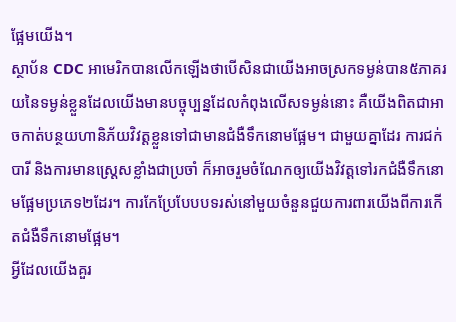ផ្អែមយើង។
ស្ថាប័ន CDC អាមេរិកបានលើកឡើងថាបើសិនជាយើងអាចស្រកទម្ងន់បាន៥ភាគរយនៃទម្ងន់ខ្លួនដែលយើងមានបច្ចុប្បន្នដែលកំពុងលើសទម្ងន់នោះ គឺយើងពិតជាអាចកាត់បន្ថយហានិភ័យវិវត្តខ្លួនទៅជាមានជំងឺទឹកនោមផ្អែម។ ជាមួយគ្នាដែរ ការជក់បារី និងការមានស្រ្តេសខ្លាំងជាប្រចាំ ក៏អាចរួមចំណែកឲ្យយើងវិវត្តទៅរកជំងឺទឹកនោមផ្អែមប្រភេទ២ដែរ។ ការកែប្រែបែបបទរស់នៅមួយចំនួនជួយការពារយើងពីការកើតជំងឺទឹកនោមផ្អែម។
អ្វីដែលយើងគួរ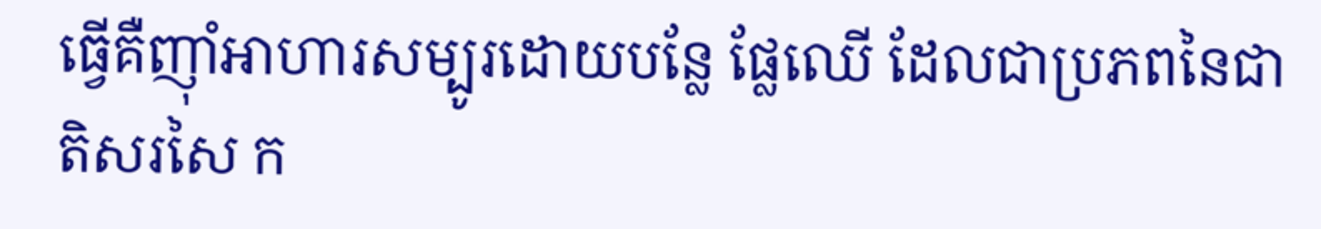ធ្វើគឺញ៉ាំអាហារសម្បូរដោយបន្លែ ផ្លែឈើ ដែលជាប្រភពនៃជាតិសរសៃ ក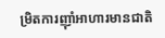ម្រិតការញ៉ាំអាហារមានជាតិ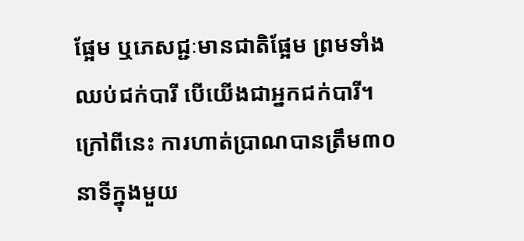ផ្អែម ឬភេសជ្ជៈមានជាតិផ្អែម ព្រមទាំងឈប់ជក់បារី បើយើងជាអ្នកជក់បារី។ ក្រៅពីនេះ ការហាត់ប្រាណបានត្រឹម៣០នាទីក្នុងមួយ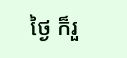ថ្ងៃ ក៏រួ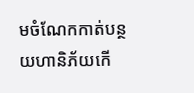មចំណែកកាត់បន្ថយហានិភ័យកើ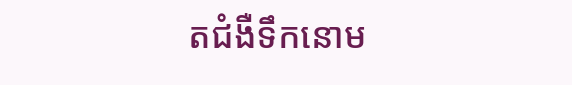តជំងឺទឹកនោម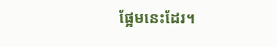ផ្អែមនេះដែរ។